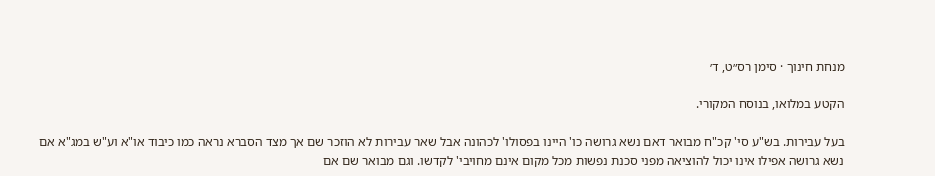מנחת חינוך · סימן רס״ט, ד׳

הקטע במלואו, בנוסח המקורי.

בעל עבירות. בש"ע סי' קכ"ח מבואר דאם נשא גרושה כו' היינו בפסולו' לכהונה אבל שאר עבירות לא הוזכר שם אך מצד הסברא נראה כמו כיבוד או"א וע"ש במג"א אם נשא גרושה אפילו אינו יכול להוציאה מפני סכנת נפשות מכל מקום אינם מחויבי' לקדשו. וגם מבואר שם אם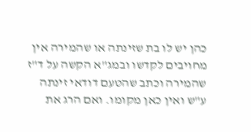כהן יש לו בת שזינתה או שהמירה אין מחויבים לקדשו ובמג"א הקשה על ד"ז שהמירה וכתב שהטעם דודאי זינתה ע"ש ואין כאן מקומו. ואם הרג את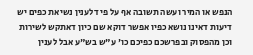הנפש או המיר ועשה תשובה אף על פי דלענין נשיאת כפים יש דיעות דאינו נושא כפיו אפשר דוקא שם כיון דאתקש לשירות וכן מהפסוק ובפרשכם כפיכם כו' ע"ש בש"ע אבל לענין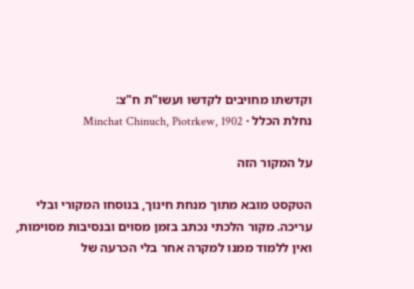וקדשתו מחויבים לקדשו ועשו"ת ח"צ:
נחלת הכלל · Minchat Chinuch, Piotrkew, 1902

על המקור הזה

הטקסט מובא מתוך מנחת חינוך, בנוסחו המקורי ובלי עריכה. מקור הלכתי נכתב בזמן מסוים ובנסיבות מסוימות, ואין ללמוד ממנו למקרה אחר בלי הכרעה של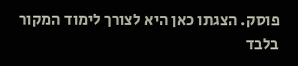פוסק. הצגתו כאן היא לצורך לימוד המקור בלבד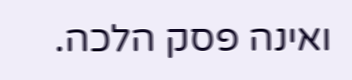ואינה פסק הלכה.